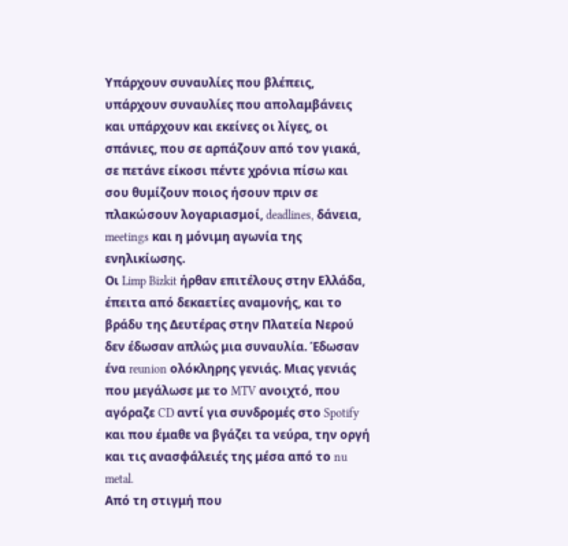Υπάρχουν συναυλίες που βλέπεις, υπάρχουν συναυλίες που απολαμβάνεις και υπάρχουν και εκείνες οι λίγες, οι σπάνιες, που σε αρπάζουν από τον γιακά, σε πετάνε είκοσι πέντε χρόνια πίσω και σου θυμίζουν ποιος ήσουν πριν σε πλακώσουν λογαριασμοί, deadlines, δάνεια, meetings και η μόνιμη αγωνία της ενηλικίωσης.
Οι Limp Bizkit ήρθαν επιτέλους στην Ελλάδα, έπειτα από δεκαετίες αναμονής, και το βράδυ της Δευτέρας στην Πλατεία Νερού δεν έδωσαν απλώς μια συναυλία. Έδωσαν ένα reunion ολόκληρης γενιάς. Μιας γενιάς που μεγάλωσε με το MTV ανοιχτό, που αγόραζε CD αντί για συνδρομές στο Spotify και που έμαθε να βγάζει τα νεύρα, την οργή και τις ανασφάλειές της μέσα από το nu metal.
Από τη στιγμή που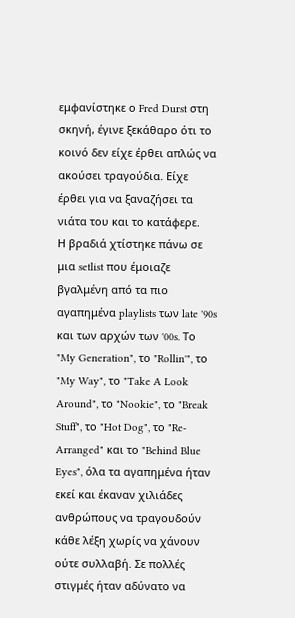εμφανίστηκε ο Fred Durst στη σκηνή, έγινε ξεκάθαρο ότι το κοινό δεν είχε έρθει απλώς να ακούσει τραγούδια. Είχε έρθει για να ξαναζήσει τα νιάτα του και το κατάφερε.
Η βραδιά χτίστηκε πάνω σε μια setlist που έμοιαζε βγαλμένη από τα πιο αγαπημένα playlists των late '90s και των αρχών των '00s. Το "My Generation", το "Rollin'", το "My Way", το "Take A Look Around", το "Nookie", το "Break Stuff", το "Hot Dog", το "Re-Arranged" και το "Behind Blue Eyes", όλα τα αγαπημένα ήταν εκεί και έκαναν χιλιάδες ανθρώπους να τραγουδούν κάθε λέξη χωρίς να χάνουν ούτε συλλαβή. Σε πολλές στιγμές ήταν αδύνατο να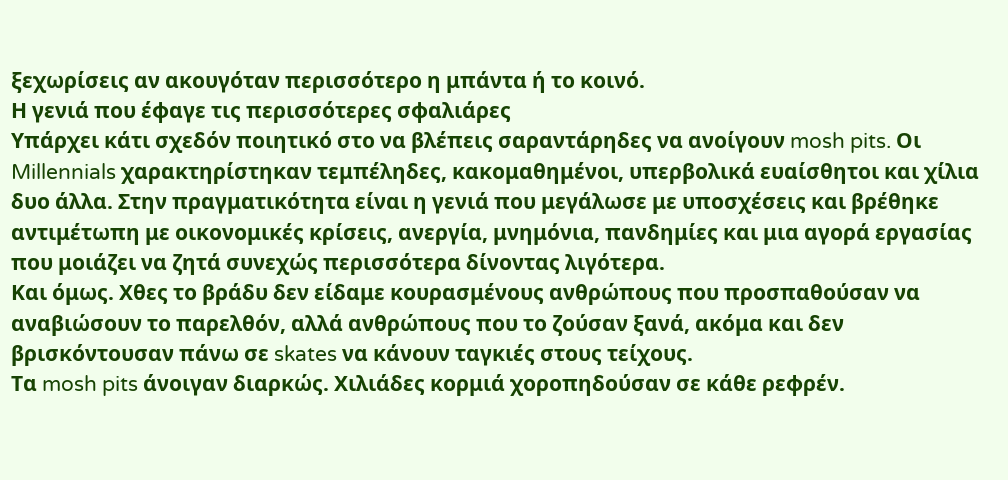ξεχωρίσεις αν ακουγόταν περισσότερο η μπάντα ή το κοινό.
Η γενιά που έφαγε τις περισσότερες σφαλιάρες
Υπάρχει κάτι σχεδόν ποιητικό στο να βλέπεις σαραντάρηδες να ανοίγουν mosh pits. Οι Millennials χαρακτηρίστηκαν τεμπέληδες, κακομαθημένοι, υπερβολικά ευαίσθητοι και χίλια δυο άλλα. Στην πραγματικότητα είναι η γενιά που μεγάλωσε με υποσχέσεις και βρέθηκε αντιμέτωπη με οικονομικές κρίσεις, ανεργία, μνημόνια, πανδημίες και μια αγορά εργασίας που μοιάζει να ζητά συνεχώς περισσότερα δίνοντας λιγότερα.
Και όμως. Χθες το βράδυ δεν είδαμε κουρασμένους ανθρώπους που προσπαθούσαν να αναβιώσουν το παρελθόν, αλλά ανθρώπους που το ζούσαν ξανά, ακόμα και δεν βρισκόντουσαν πάνω σε skates να κάνουν ταγκιές στους τείχους.
Τα mosh pits άνοιγαν διαρκώς. Χιλιάδες κορμιά χοροπηδούσαν σε κάθε ρεφρέν.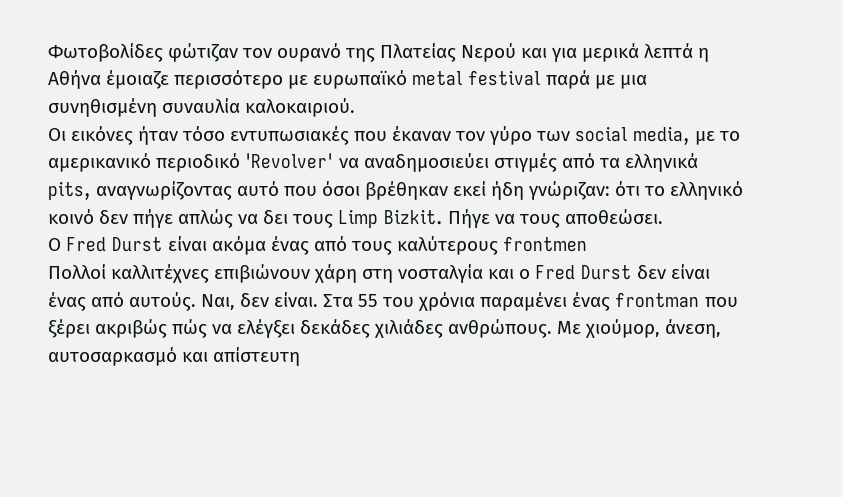Φωτοβολίδες φώτιζαν τον ουρανό της Πλατείας Νερού και για μερικά λεπτά η Αθήνα έμοιαζε περισσότερο με ευρωπαϊκό metal festival παρά με μια συνηθισμένη συναυλία καλοκαιριού.
Οι εικόνες ήταν τόσο εντυπωσιακές που έκαναν τον γύρο των social media, με το αμερικανικό περιοδικό 'Revolver' να αναδημοσιεύει στιγμές από τα ελληνικά pits, αναγνωρίζοντας αυτό που όσοι βρέθηκαν εκεί ήδη γνώριζαν: ότι το ελληνικό κοινό δεν πήγε απλώς να δει τους Limp Bizkit. Πήγε να τους αποθεώσει.
Ο Fred Durst είναι ακόμα ένας από τους καλύτερους frontmen
Πολλοί καλλιτέχνες επιβιώνουν χάρη στη νοσταλγία και ο Fred Durst δεν είναι ένας από αυτούς. Ναι, δεν είναι. Στα 55 του χρόνια παραμένει ένας frontman που ξέρει ακριβώς πώς να ελέγξει δεκάδες χιλιάδες ανθρώπους. Με χιούμορ, άνεση, αυτοσαρκασμό και απίστευτη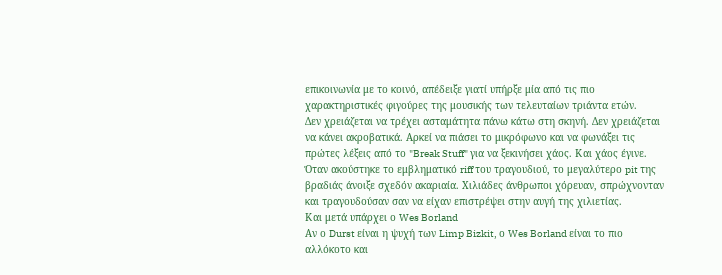επικοινωνία με το κοινό, απέδειξε γιατί υπήρξε μία από τις πιο χαρακτηριστικές φιγούρες της μουσικής των τελευταίων τριάντα ετών.
Δεν χρειάζεται να τρέχει ασταμάτητα πάνω κάτω στη σκηνή. Δεν χρειάζεται να κάνει ακροβατικά. Αρκεί να πιάσει το μικρόφωνο και να φωνάξει τις πρώτες λέξεις από το "Break Stuff" για να ξεκινήσει χάος. Και χάος έγινε.
Όταν ακούστηκε το εμβληματικό riff του τραγουδιού, το μεγαλύτερο pit της βραδιάς άνοιξε σχεδόν ακαριαία. Χιλιάδες άνθρωποι χόρευαν, σπρώχνονταν και τραγουδούσαν σαν να είχαν επιστρέψει στην αυγή της χιλιετίας.
Και μετά υπάρχει ο Wes Borland
Αν ο Durst είναι η ψυχή των Limp Bizkit, ο Wes Borland είναι το πιο αλλόκοτο και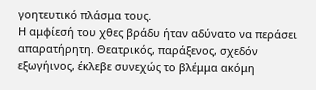γοητευτικό πλάσμα τους.
Η αμφίεσή του χθες βράδυ ήταν αδύνατο να περάσει απαρατήρητη. Θεατρικός, παράξενος, σχεδόν εξωγήινος, έκλεβε συνεχώς το βλέμμα ακόμη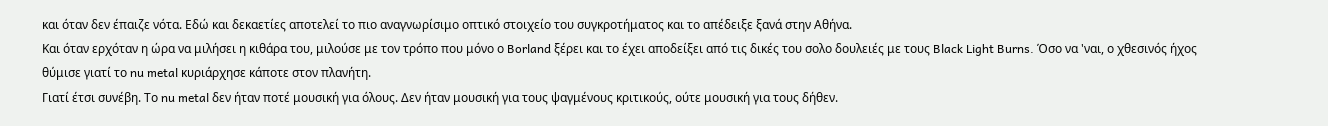και όταν δεν έπαιζε νότα. Εδώ και δεκαετίες αποτελεί το πιο αναγνωρίσιμο οπτικό στοιχείο του συγκροτήματος και το απέδειξε ξανά στην Αθήνα.
Και όταν ερχόταν η ώρα να μιλήσει η κιθάρα του, μιλούσε με τον τρόπο που μόνο ο Borland ξέρει και το έχει αποδείξει από τις δικές του σολο δουλειές με τους Black Light Burns. Όσο να 'ναι, ο χθεσινός ήχος θύμισε γιατί το nu metal κυριάρχησε κάποτε στον πλανήτη.
Γιατί έτσι συνέβη. Το nu metal δεν ήταν ποτέ μουσική για όλους. Δεν ήταν μουσική για τους ψαγμένους κριτικούς, ούτε μουσική για τους δήθεν.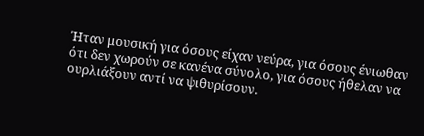Ήταν μουσική για όσους είχαν νεύρα, για όσους ένιωθαν ότι δεν χωρούν σε κανένα σύνολο, για όσους ήθελαν να ουρλιάξουν αντί να ψιθυρίσουν.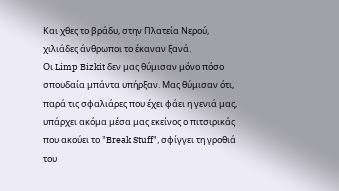Και χθες το βράδυ, στην Πλατεία Νερού, χιλιάδες άνθρωποι το έκαναν ξανά.
Οι Limp Bizkit δεν μας θύμισαν μόνο πόσο σπουδαία μπάντα υπήρξαν. Μας θύμισαν ότι, παρά τις σφαλιάρες που έχει φάει η γενιά μας, υπάρχει ακόμα μέσα μας εκείνος ο πιτσιρικάς που ακούει το "Break Stuff", σφίγγει τη γροθιά του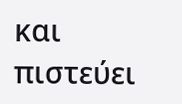και πιστεύει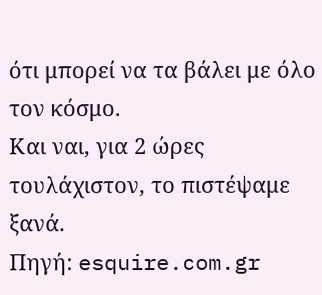ότι μπορεί να τα βάλει με όλο τον κόσμο.
Και ναι, για 2 ώρες τουλάχιστον, το πιστέψαμε ξανά.
Πηγή: esquire.com.gr